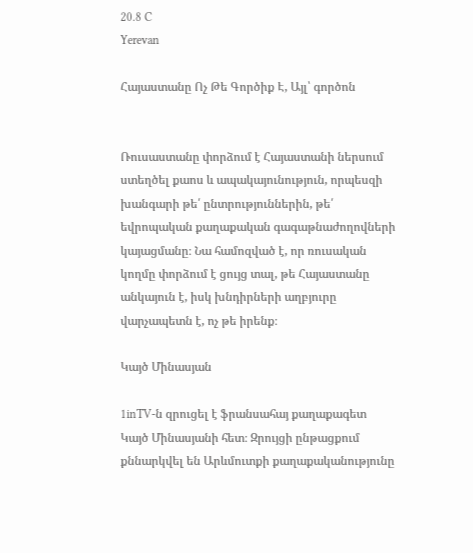20.8 C
Yerevan

Հայաստանը Ոչ Թե Գործիք Է, Այլ՝ գործոն


Ռուսաստանը փորձում է Հայաստանի ներսում ստեղծել քաոս և ապակայունություն, որպեսզի խանգարի թե՛ ընտրություններին, թե՛ եվրոպական քաղաքական գագաթնաժողովների կայացմանը։ Նա համոզված է, որ ռուսական կողմը փորձում է ցույց տալ, թե Հայաստանը անկայուն է, իսկ խնդիրների աղբյուրը վարչապետն է, ոչ թե իրենք։

Կայծ Մինասյան

1inTV‑ն զրուցել է ֆրանսահայ քաղաքագետ Կայծ Մինասյանի հետ։ Զրույցի ընթացքում քննարկվել են Արևմուտքի քաղաքականությունը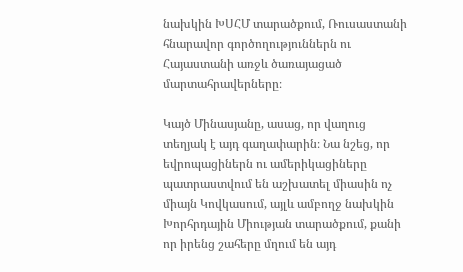նախկին ԽՍՀՄ տարածքում, Ռուսաստանի հնարավոր գործողություններն ու Հայաստանի առջև ծառայացած մարտահրավերները։

Կայծ Մինասյանը, ասաց, որ վաղուց տեղյակ է այդ գաղափարին։ Նա նշեց, որ եվրոպացիներն ու ամերիկացիները պատրաստվում են աշխատել միասին ոչ միայն Կովկասում, այլև ամբողջ նախկին Խորհրդային Միության տարածքում, քանի որ իրենց շահերը մղում են այդ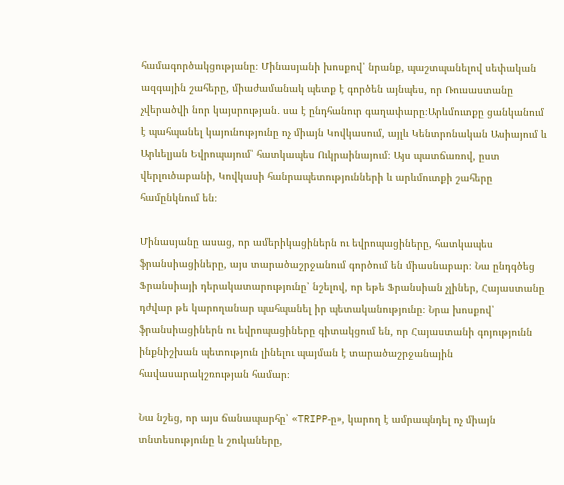համագործակցությանը։ Մինասյանի խոսքով՝ նրանք, պաշտպանելով սեփական ազգային շահերը, միաժամանակ պետք է գործեն այնպես, որ Ռուսաստանը չվերածվի նոր կայսրության․ սա է ընդհանուր գաղափարը։Արևմուտքը ցանկանում է պահպանել կայունությունը ոչ միայն Կովկասում, այլև Կենտրոնական Ասիայում և Արևելյան Եվրոպայում՝ հատկապես Ուկրաինայում։ Այս պատճառով, ըստ վերլուծաբանի, Կովկասի հանրապետությունների և արևմուտքի շահերը համընկնում են։

Մինասյանը ասաց, որ ամերիկացիներն ու եվրոպացիները, հատկապես ֆրանսիացիները, այս տարածաշրջանում գործում են միասնաբար։ Նա ընդգծեց Ֆրանսիայի դերակատարությունը՝ նշելով, որ եթե Ֆրանսիան չլիներ, Հայաստանը դժվար թե կարողանար պահպանել իր պետականությունը։ Նրա խոսքով՝ ֆրանսիացիներն ու եվրոպացիները գիտակցում են, որ Հայաստանի գոյությունն ինքնիշխան պետություն լինելու պայման է տարածաշրջանային հավասարակշռության համար։

Նա նշեց, որ այս ճանապարհը՝ «TRIPP‑ը», կարող է ամրապնդել ոչ միայն տնտեսությունը և շուկաները,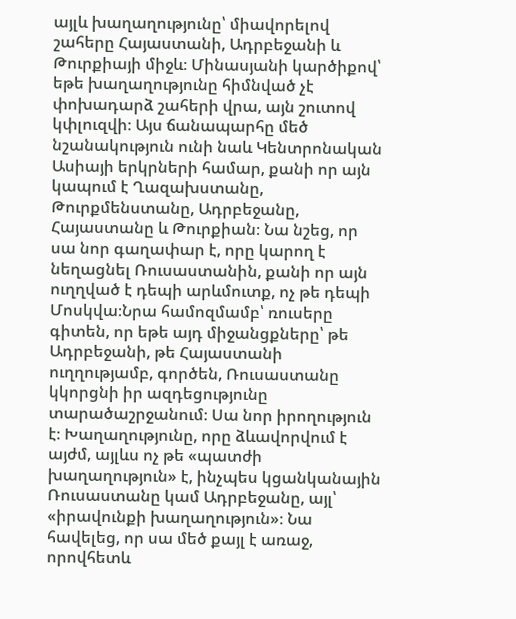այլև խաղաղությունը՝ միավորելով շահերը Հայաստանի, Ադրբեջանի և Թուրքիայի միջև։ Մինասյանի կարծիքով՝ եթե խաղաղությունը հիմնված չէ փոխադարձ շահերի վրա, այն շուտով կփլուզվի։ Այս ճանապարհը մեծ նշանակություն ունի նաև Կենտրոնական Ասիայի երկրների համար, քանի որ այն կապում է Ղազախստանը, Թուրքմենստանը, Ադրբեջանը, Հայաստանը և Թուրքիան։ Նա նշեց, որ սա նոր գաղափար է, որը կարող է նեղացնել Ռուսաստանին, քանի որ այն ուղղված է դեպի արևմուտք, ոչ թե դեպի Մոսկվա։Նրա համոզմամբ՝ ռուսերը գիտեն, որ եթե այդ միջանցքները՝ թե Ադրբեջանի, թե Հայաստանի ուղղությամբ, գործեն, Ռուսաստանը կկորցնի իր ազդեցությունը տարածաշրջանում։ Սա նոր իրողություն է։ Խաղաղությունը, որը ձևավորվում է այժմ, այլևս ոչ թե «պատժի խաղաղություն» է, ինչպես կցանկանային Ռուսաստանը կամ Ադրբեջանը, այլ՝ «իրավունքի խաղաղություն»։ Նա հավելեց, որ սա մեծ քայլ է առաջ, որովհետև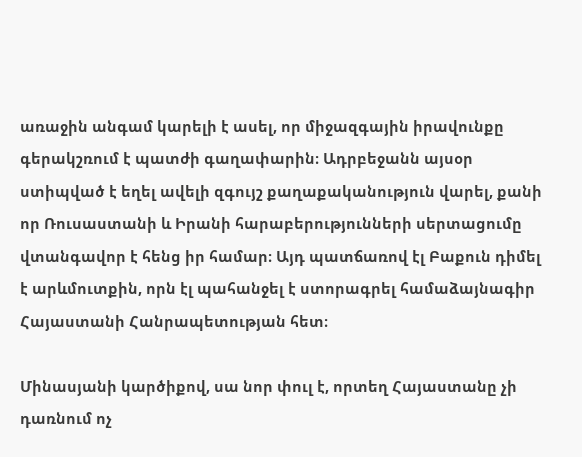առաջին անգամ կարելի է ասել, որ միջազգային իրավունքը գերակշռում է պատժի գաղափարին։ Ադրբեջանն այսօր ստիպված է եղել ավելի զգույշ քաղաքականություն վարել, քանի որ Ռուսաստանի և Իրանի հարաբերությունների սերտացումը վտանգավոր է հենց իր համար։ Այդ պատճառով էլ Բաքուն դիմել է արևմուտքին, որն էլ պահանջել է ստորագրել համաձայնագիր Հայաստանի Հանրապետության հետ։

Մինասյանի կարծիքով, սա նոր փուլ է, որտեղ Հայաստանը չի դառնում ոչ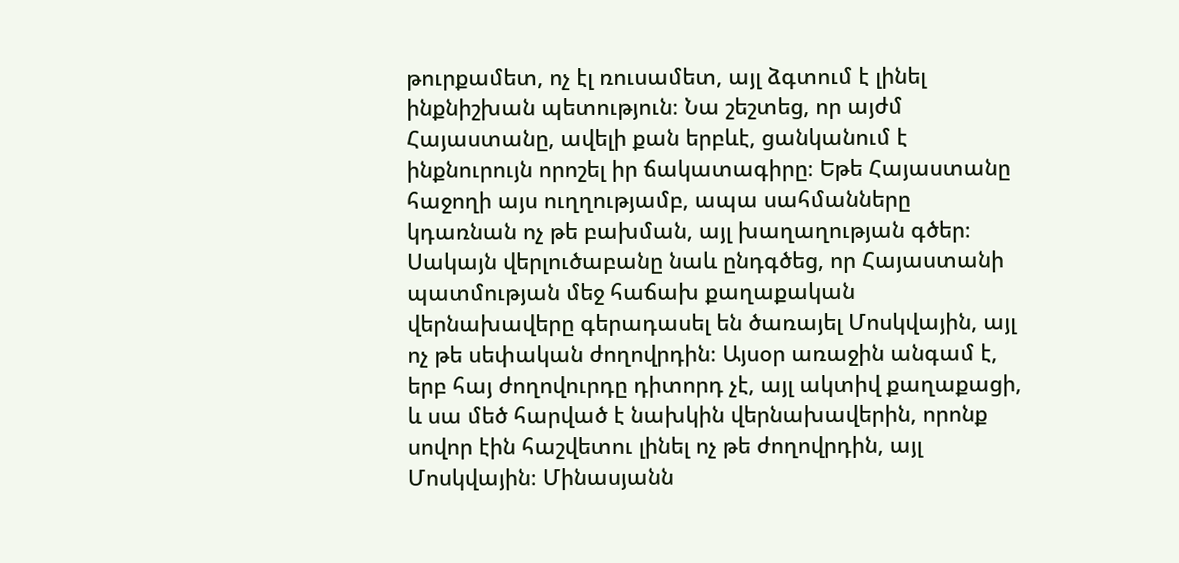թուրքամետ, ոչ էլ ռուսամետ, այլ ձգտում է լինել ինքնիշխան պետություն։ Նա շեշտեց, որ այժմ Հայաստանը, ավելի քան երբևէ, ցանկանում է ինքնուրույն որոշել իր ճակատագիրը։ Եթե Հայաստանը հաջողի այս ուղղությամբ, ապա սահմանները կդառնան ոչ թե բախման, այլ խաղաղության գծեր։ Սակայն վերլուծաբանը նաև ընդգծեց, որ Հայաստանի պատմության մեջ հաճախ քաղաքական վերնախավերը գերադասել են ծառայել Մոսկվային, այլ ոչ թե սեփական ժողովրդին։ Այսօր առաջին անգամ է, երբ հայ ժողովուրդը դիտորդ չէ, այլ ակտիվ քաղաքացի, և սա մեծ հարված է նախկին վերնախավերին, որոնք սովոր էին հաշվետու լինել ոչ թե ժողովրդին, այլ Մոսկվային։ Մինասյանն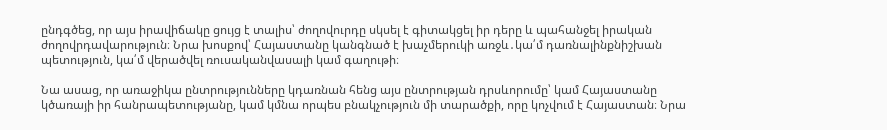ընդգծեց, որ այս իրավիճակը ցույց է տալիս՝ ժողովուրդը սկսել է գիտակցել իր դերը և պահանջել իրական ժողովրդավարություն։ Նրա խոսքով՝ Հայաստանը կանգնած է խաչմերուկի առջև․կա՛մ դառնալինքնիշխան պետություն, կա՛մ վերածվել ռուսականվասալի կամ գաղութի։

Նա ասաց, որ առաջիկա ընտրությունները կդառնան հենց այս ընտրության դրսևորումը՝ կամ Հայաստանը կծառայի իր հանրապետությանը, կամ կմնա որպես բնակչություն մի տարածքի, որը կոչվում է Հայաստան։ Նրա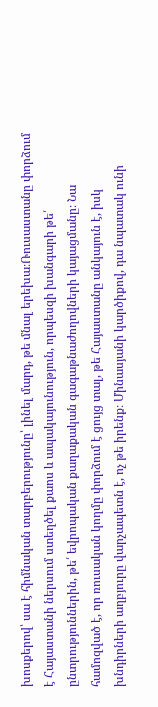խոսքերով՝ սա է հիմնական տարբերությունը՝ լինել մարդ, թե մնալ երեխա։Ռուսաստանը փորձում է Հայաստանի ներսում ստեղծել քաոս և ապակայունություն, որպեսզի խանգարի թե՛ ընտրություններին, թե՛ եվրոպական քաղաքական գագաթնաժողովների կայացմանը։ Նա համոզված է, որ ռուսական կողմը փորձում է ցույց տալ, թե Հայաստանը անկայուն է, իսկ խնդիրների աղբյուրը վարչապետն է, ոչ թե իրենք։ Մինասյանի կարծիքով, դա նպատակ ունի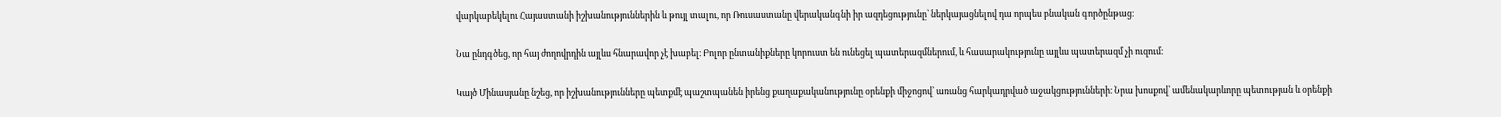վարկաբեկելու Հայաստանի իշխանություններին և թույլ տալու, որ Ռուսաստանը վերականգնի իր ազդեցությունը՝ ներկայացնելով դա որպես բնական գործընթաց։

Նա ընդգծեց, որ հայ ժողովրդին այլևս հնարավոր չէ խաբել։ Բոլոր ընտանիքները կորուստ են ունեցել պատերազմներում, և հասարակությունը այլևս պատերազմ չի ուզում։

Կայծ Մինասյանը նշեց, որ իշխանությունները պետքմէ պաշտպանեն իրենց քաղաքականությունը օրենքի միջոցով՝ առանց հարկադրված աջակցությունների։ Նրա խոսքով՝ ամենակարևորը պետության և օրենքի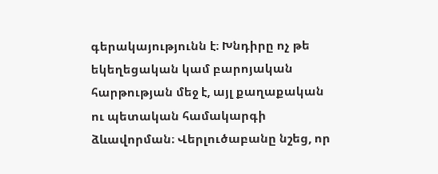գերակայությունն է։ Խնդիրը ոչ թե եկեղեցական կամ բարոյական հարթության մեջ է, այլ քաղաքական ու պետական համակարգի ձևավորման։ Վերլուծաբանը նշեց, որ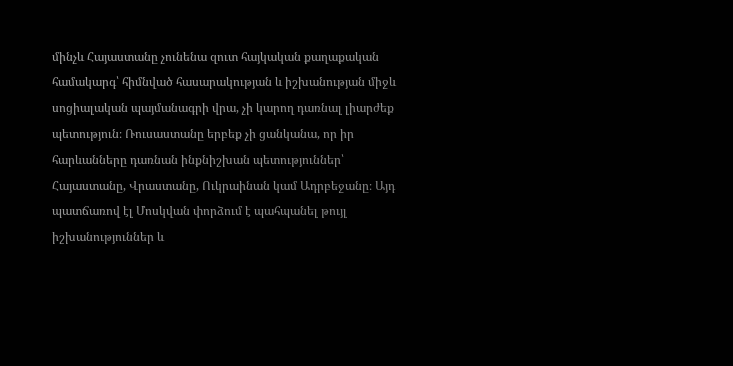մինչև Հայաստանը չունենա զուտ հայկական քաղաքական համակարգ՝ հիմնված հասարակության և իշխանության միջև սոցիալական պայմանագրի վրա, չի կարող դառնալ լիարժեք պետություն։ Ռուսաստանը երբեք չի ցանկանա, որ իր հարևանները դառնան ինքնիշխան պետություններ՝ Հայաստանը, Վրաստանը, Ուկրաինան կամ Ադրբեջանը։ Այդ պատճառով էլ Մոսկվան փորձում է պահպանել թույլ իշխանություններ և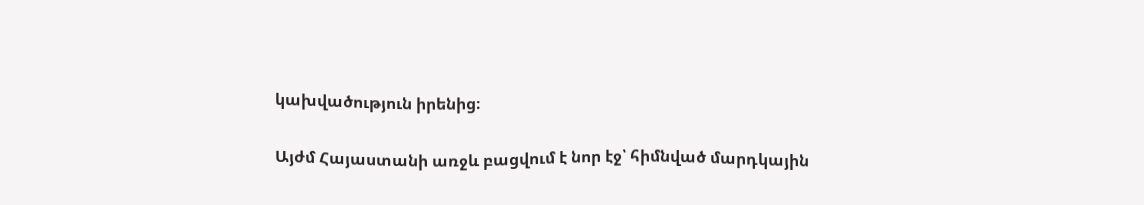կախվածություն իրենից։

Այժմ Հայաստանի առջև բացվում է նոր էջ՝ հիմնված մարդկային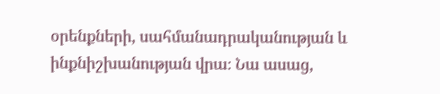օրենքների, սահմանադրականության և ինքնիշխանության վրա։ Նա ասաց,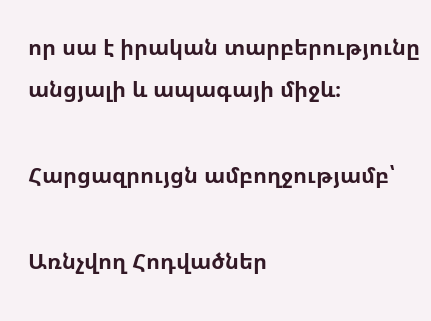որ սա է իրական տարբերությունը անցյալի և ապագայի միջև։

Հարցազրույցն ամբողջությամբ՝

Առնչվող Հոդվածներ